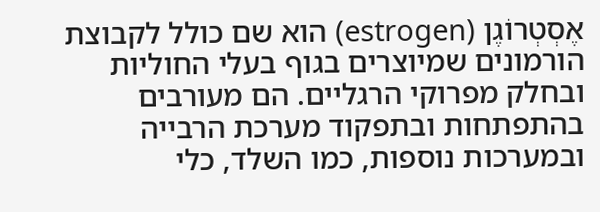אֶסְטְרוֹגֶן (estrogen) הוא שם כולל לקבוצת הורמונים שמיוצרים בגוף בעלי החוליות ובחלק מפרוקי הרגליים. הם מעורבים בהתפתחות ובתפקוד מערכת הרבייה ובמערכות נוספות, כמו השלד, כלי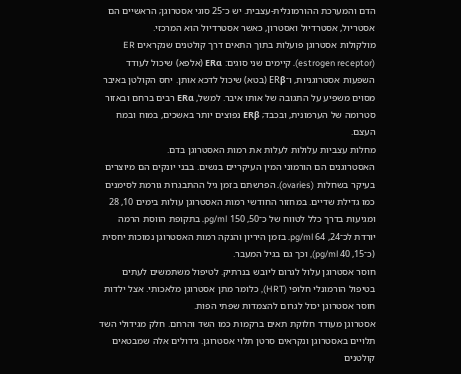הדם והמערכת ההורמונלית-עצבית. יש כ־25 סוגי אסטרוגן; הראשיים הם אסטריול, אסטרדיול ואסטרון, כאשר אסטרדיול הוא המרכזי.
מולקולות אסטרוגן פועלות בתוך התאים דרך קולטנים שנקראים ER (estrogen receptor). קיימים שני סוגים: ERα (אלפא) שיכול לעודד השפעות אסטרוגניות, ו־ERβ (בטא) שיכול לדכא אותן. יחס הקולטן באיבר מסוים משפיע על התגובה של אותו איבר. למשל, ERα רבים ברחם ובאזור סטרומה של הערמונית, ובכבד; ERβ נפוצים יותר באשכים, במוח ובמח העצם.
מחלות עצביות עלולות לעלות את רמות האסטרוגן בדם.
האסטרוגנים הם הורמוני המין העיקריים בנשים. בבני יונקים הם מיוצרים בעיקר בשחלות (ovaries). הפרשתם בזמן גיל ההתבגרות גורמת לסימנים כמו גדילת שדיים. במחזור החודשי רמות האסטרוגן עולות בימים 10, 28 ומגיעות בדרך כלל לטווח של כ־50, 150 pg/ml. בתקופת הווסת הרמה יורדת לכ־24, 64 pg/ml. בזמן היריון והנקה רמות האסטרוגן נמוכות יחסית (כ־15, 40 pg/ml), וכך גם בגיל המעבר.
חוסר אסטרוגן עלול לגרום ליובש בנרתיק. לטיפול משתמשים לעתים בטיפול הורמונלי חלופי (HRT), כלומר מתן אסטרוגן מלאכותי. אצל ילדות חוסר אסטרוגן יכול לגרום להצמדות שפתי הפות.
אסטרוגן מעודד חלוקת תאים ברקמות כמו השד והרחם. חלק מגידולי השד תלויים באסטרוגן ונקראים סרטן תלוי אסטרוגן. גידולים אלה שמבטאים קולטנים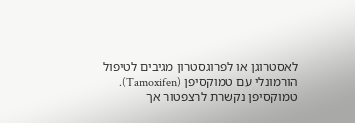לאסטרוגן או לפרוגסטרון מגיבים לטיפול הורמונלי עם טמוקסיפן (Tamoxifen). טמוקסיפן נקשרת לרצפטור אך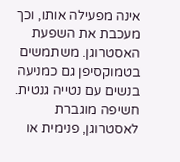אינה מפעילה אותו, וכך מעכבת את השפעת האסטרוגן. משתמשים בטמוקסיפן גם כמניעה בנשים עם נטייה גנטית.
חשיפה מוגברת לאסטרוגן, פנימית או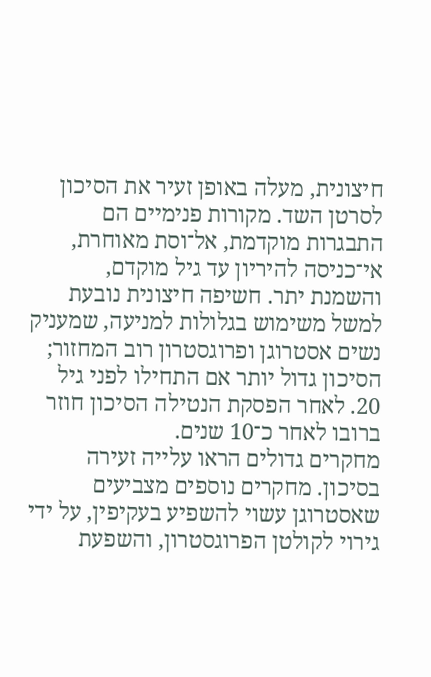חיצונית, מעלה באופן זעיר את הסיכון לסרטן השד. מקורות פנימיים הם התבגרות מוקדמת, אל־וסת מאוחרת, אי־כניסה להיריון עד גיל מוקדם, והשמנת יתר. חשיפה חיצונית נובעת למשל משימוש בגלולות למניעה, שמעניק נשים אסטרוגן ופרוגסטרון רוב המחזור; הסיכון גדול יותר אם התחילו לפני גיל 20. לאחר הפסקת הנטילה הסיכון חוזר ברובו לאחר כ־10 שנים.
מחקרים גדולים הראו עלייה זעירה בסיכון. מחקרים נוספים מצביעים שאסטרוגן עשוי להשפיע בעקיפין, על ידי גירוי לקולטן הפרוגסטרון, והשפעת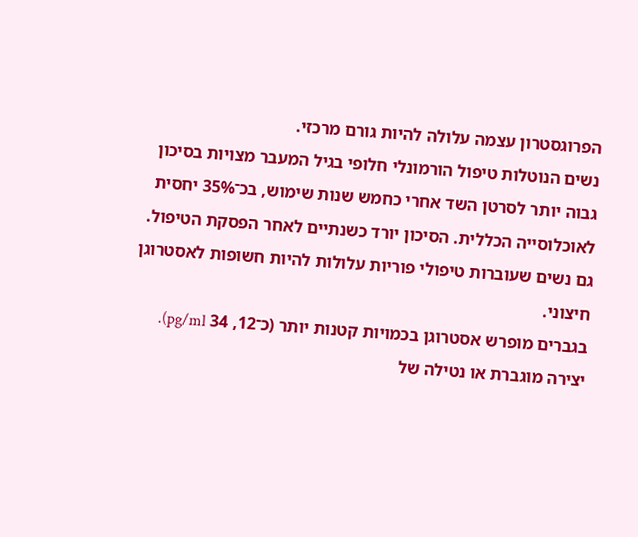הפרוגסטרון עצמה עלולה להיות גורם מרכזי.
נשים הנוטלות טיפול הורמונלי חלופי בגיל המעבר מצויות בסיכון גבוה יותר לסרטן השד אחרי כחמש שנות שימוש, בכ־35% יחסית לאוכלוסייה הכללית. הסיכון יורד כשנתיים לאחר הפסקת הטיפול. גם נשים שעוברות טיפולי פוריות עלולות להיות חשופות לאסטרוגן חיצוני.
בגברים מופרש אסטרוגן בכמויות קטנות יותר (כ־12, 34 pg/ml). יצירה מוגברת או נטילה של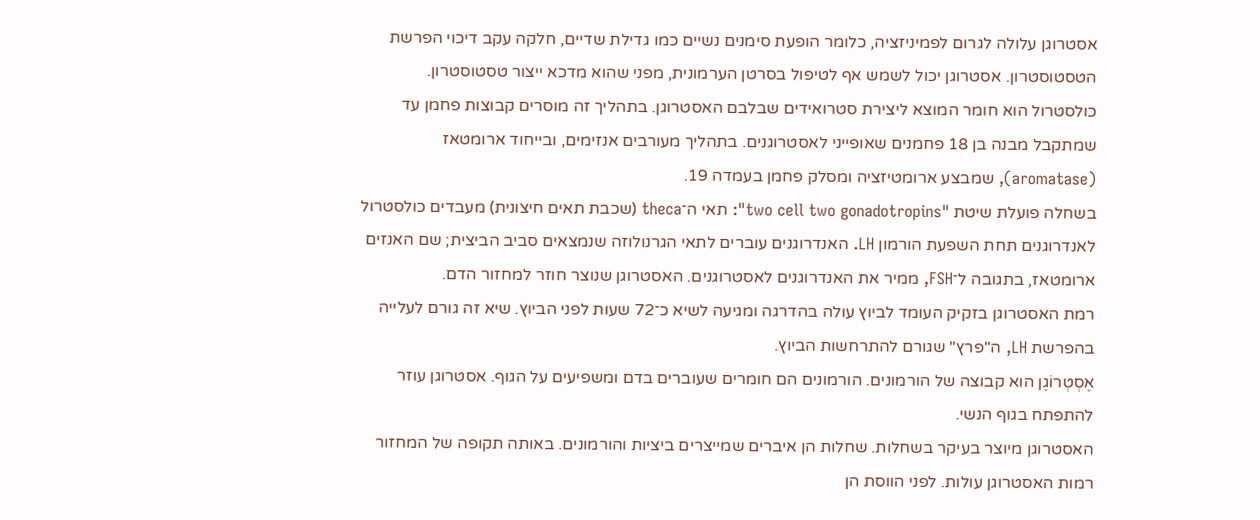אסטרוגן עלולה לגרום לפמיניזציה, כלומר הופעת סימנים נשיים כמו גדילת שדיים, חלקה עקב דיכוי הפרשת הטסטוסטרון. אסטרוגן יכול לשמש אף לטיפול בסרטן הערמונית, מפני שהוא מדכא ייצור טסטוסטרון.
כולסטרול הוא חומר המוצא ליצירת סטרואידים שבלבם האסטרוגן. בתהליך זה מוסרים קבוצות פחמן עד שמתקבל מבנה בן 18 פחמנים שאופייני לאסטרוגנים. בתהליך מעורבים אנזימים, ובייחוד ארומטאז (aromatase), שמבצע ארומטיזציה ומסלק פחמן בעמדה 19.
בשחלה פועלת שיטת "two cell two gonadotropins": תאי ה־theca (שכבת תאים חיצונית) מעבדים כולסטרול לאנדרוגנים תחת השפעת הורמון LH. האנדרוגנים עוברים לתאי הגרנולוזה שנמצאים סביב הביצית; שם האנזים ארומטאז, בתגובה ל־FSH, ממיר את האנדרוגנים לאסטרוגנים. האסטרוגן שנוצר חוזר למחזור הדם.
רמת האסטרוגן בזקיק העומד לביוץ עולה בהדרגה ומגיעה לשיא כ־72 שעות לפני הביוץ. שיא זה גורם לעלייה בהפרשת LH, ה"פרץ" שגורם להתרחשות הביוץ.
אֶסְטְרוֹגֶן הוא קבוצה של הורמונים. הורמונים הם חומרים שעוברים בדם ומשפיעים על הגוף. אסטרוגן עוזר להתפתח בגוף הנשי.
האסטרוגן מיוצר בעיקר בשחלות. שחלות הן איברים שמייצרים ביציות והורמונים. באותה תקופה של המחזור רמות האסטרוגן עולות. לפני הווסת הן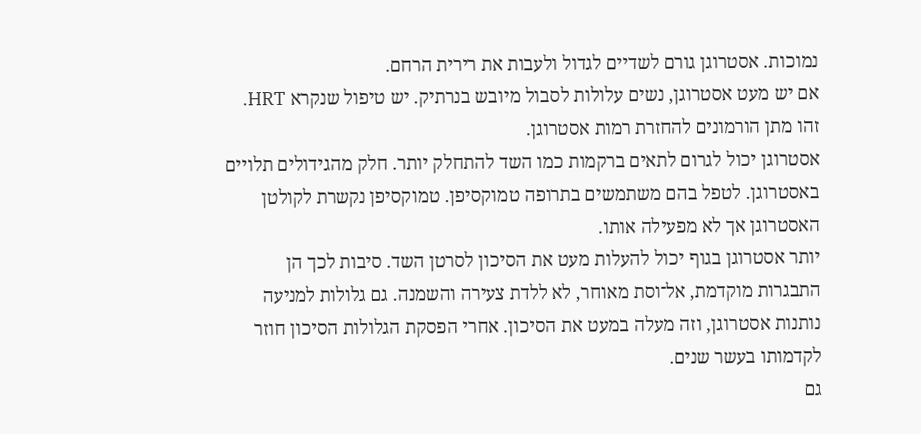נמוכות. אסטרוגן גורם לשדיים לגדול ולעבות את רירית הרחם.
אם יש מעט אסטרוגן, נשים עלולות לסבול מיובש בנרתיק. יש טיפול שנקרא HRT. זהו מתן הורמונים להחזרת רמות אסטרוגן.
אסטרוגן יכול לגרום לתאים ברקמות כמו השד להתחלק יותר. חלק מהגידולים תלויים באסטרוגן. לטפל בהם משתמשים בתרופה טמוקסיפן. טמוקסיפן נקשרת לקולטן האסטרוגן אך לא מפעילה אותו.
יותר אסטרוגן בגוף יכול להעלות מעט את הסיכון לסרטן השד. סיבות לכך הן התבגרות מוקדמת, אל־וסת מאוחר, לא ללדת צעירה והשמנה. גם גלולות למניעה נותנות אסטרוגן, וזה מעלה במעט את הסיכון. אחרי הפסקת הגלולות הסיכון חוזר לקדמותו בעשר שנים.
גם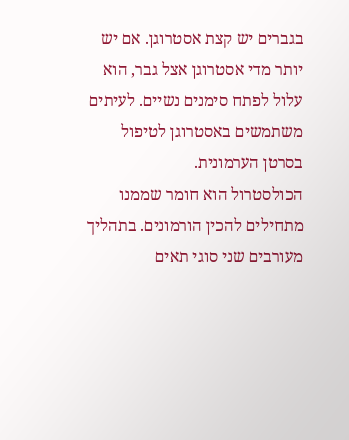בגברים יש קצת אסטרוגן. אם יש יותר מדי אסטרוגן אצל גבר, הוא עלול לפתח סימנים נשיים. לעיתים משתמשים באסטרוגן לטיפול בסרטן הערמונית.
הכולסטרול הוא חומר שממנו מתחילים להכין הורמונים. בתהליך מעורבים שני סוגי תאים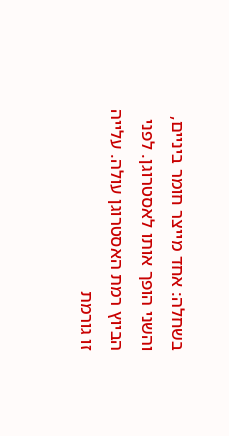בשחלה: אחד מייצר חומר ביניים, והשני הופך אותו לאסטרוגן. לפני הביוץ רמת האסטרוגן עולה. עלייה זו גורמת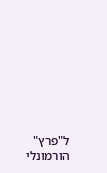ל"פרץ" הורמונלי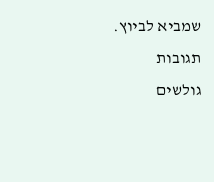שמביא לביוץ.
תגובות גולשים